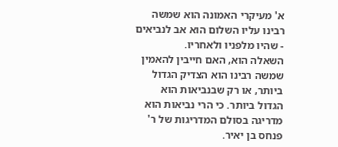א' מעיקרי האמונה הוא שמשה רבינו עליו השלום הוא אב לנביאים - שהיו מלפניו ולאחריו.
השאלה הוא, האם חייבין להאמין שמשה רבינו הוא הצדיק הגדול ביותר, או רק שבנביאות הוא הגדול ביותר. כי הרי נביאות הוא מדריגה בסולם המדריגות של ר' פנחס בן יאיר.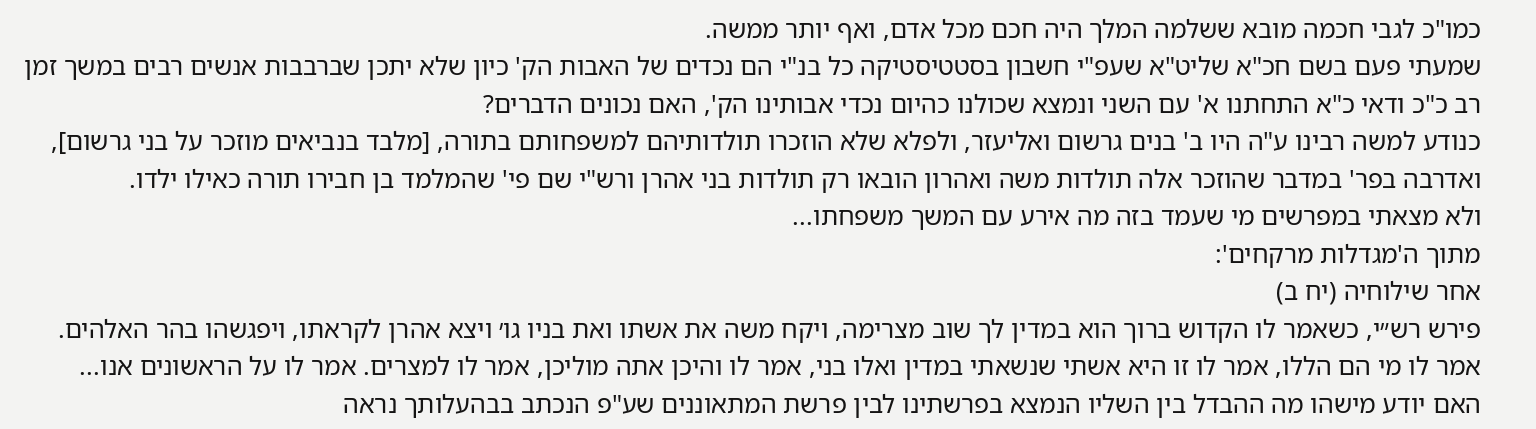כמו"כ לגבי חכמה מובא ששלמה המלך היה חכם מכל אדם, ואף יותר ממשה.
שמעתי פעם בשם חכ"א שליט"א שעפ"י חשבון בסטטיסטיקה כל בנ"י הם נכדים של האבות הק' כיון שלא יתכן שברבבות אנשים רבים במשך זמן רב כ"כ ודאי כ"א התחתנו א' עם השני ונמצא שכולנו כהיום נכדי אבותינו הק', האם נכונים הדברים?
כנודע למשה רבינו ע"ה היו ב' בנים גרשום ואליעזר, ולפלא שלא הוזכרו תולדותיהם למשפחותם בתורה, [מלבד בנביאים מוזכר על בני גרשום], ואדרבה בפר' במדבר שהוזכר אלה תולדות משה ואהרון הובאו רק תולדות בני אהרן ורש"י שם פי' שהמלמד בן חבירו תורה כאילו ילדו.
ולא מצאתי במפרשים מי שעמד בזה מה אירע עם המשך משפחתו...
מתוך ה'מגדלות מרקחים':
אחר שילוחיה (יח ב)
פירש רש״י, כשאמר לו הקדוש ברוך הוא במדין לך שוב מצרימה, ויקח משה את אשתו ואת בניו גו׳ ויצא אהרן לקראתו, ויפגשהו בהר האלהים. אמר לו מי הם הללו, אמר לו זו היא אשתי שנשאתי במדין ואלו בני, אמר לו והיכן אתה מוליכן, אמר לו למצרים. אמר לו על הראשונים אנו...
האם יודע מישהו מה ההבדל בין השליו הנמצא בפרשתינו לבין פרשת המתאוננים שע"פ הנכתב בבהעלותך נראה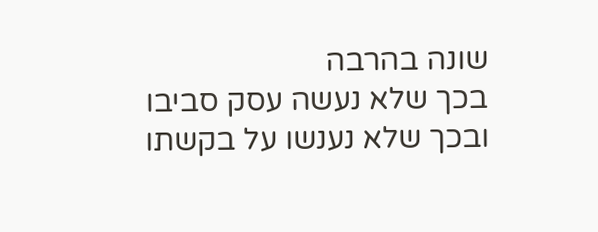שונה בהרבה
בכך שלא נעשה עסק סביבו
ובכך שלא נענשו על בקשתו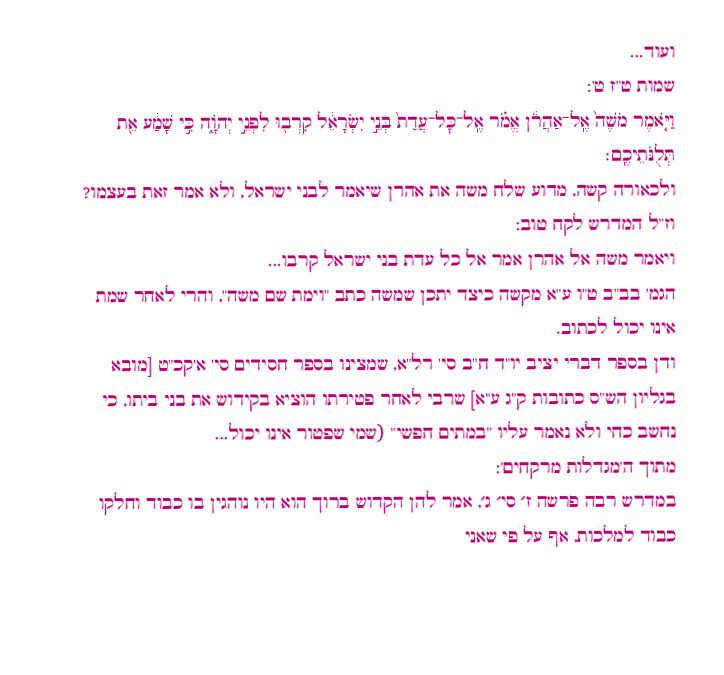ועוד...
שמות ט"ז ט':
וַיֹּ֤אמֶר מֹשֶׁה֙ אֶֽל־אַהֲרֹ֔ן אֱמֹ֗ר אֶֽל־כׇּל־עֲדַת֙ בְּנֵ֣י יִשְׂרָאֵ֔ל קִרְב֖וּ לִפְנֵ֣י יְהֹוָ֑ה כִּ֣י שָׁמַ֔ע אֵ֖ת תְּלֻנֹּתֵיכֶֽם׃
ולכאורה קשה, מדוע שלח משה את אהרן שיאמר לבני ישראל, ולא אמר זאת בעצמו?
וז"ל המדרש לקח טוב:
ויאמר משה אל אהרן אמר אל כל עדת בני ישראל קרבו...
הגמ' בב"ב ט"ו ע"א מקשה כיצד יתכן שמשה כתב "וימת שם משה", והרי לאחר שמת אינו יכול לכתוב.
ודן בספר דברי יציב יו"ד ח"ב סי' רל"א, שמצינו בספר חסידים סי' א'קכ"ט [מובא בגליון הש"ס כתובות ק"ג ע"א] שרבי לאחר פטירתו הוציא בקידוש את בני ביתו, כי נחשב כחי ולא נאמר עליו "במתים חפשי" (שמי שפטור אינו יכול...
מתוך ה'מגדלות מרקחים':
במדרש רבה פרשה ז׳ סי׳ ג׳, אמר להן הקדוש ברוך הוא היו נוהגין בו כבוד וחלקו כבוד למלכות, אף על פי שאני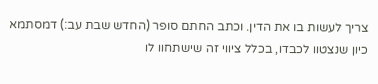צריך לעשות בו את הדין. וכתב החתם סופר (החדש שבת עב:) דמסתמא כיון שנצטוו לכבדו, בכלל ציווי זה שישתחוו לו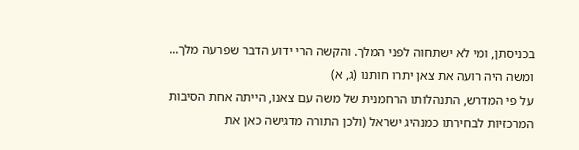בכניסתן, ומי לא ישתחוה לפני המלך. והקשה הרי ידוע הדבר שפרעה מלך...
ומשה היה רועה את צאן יתרו חותנו (ג, א)
על פי המדרש, התנהלותו הרחמנית של משה עם צאנו, הייתה אחת הסיבות המרכזיות לבחירתו כמנהיג ישראל (ולכן התורה מדגישה כאן את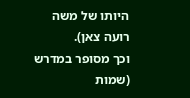היותו של משה רועה צאן).
וכך מסופר במדרש (שמות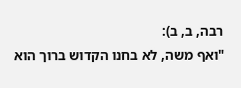רבה, ב, ב):
"ואף משה, לא בחנו הקדוש ברוך הוא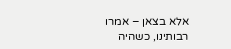אלא בצאן – אמרו רבותינו, כשהיה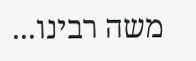משה רבינו...